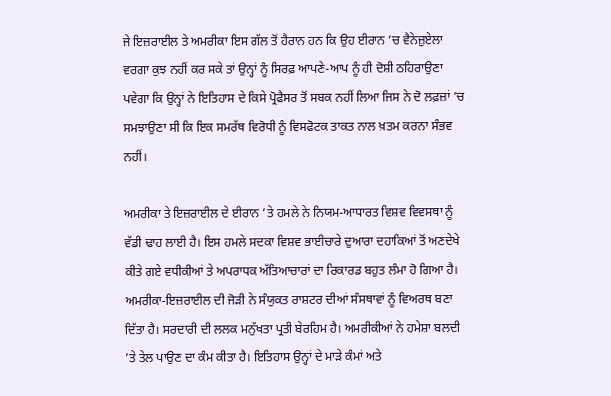ਜੇ ਇਜ਼ਰਾਈਲ ਤੇ ਅਮਰੀਕਾ ਇਸ ਗੱਲ ਤੋਂ ਹੈਰਾਨ ਹਨ ਕਿ ਉਹ ਈਰਾਨ ’ਚ ਵੈਨੇਜ਼ੁਏਲਾ ਵਰਗਾ ਕੁਝ ਨਹੀਂ ਕਰ ਸਕੇ ਤਾਂ ਉਨ੍ਹਾਂ ਨੂੰ ਸਿਰਫ਼ ਆਪਣੇ-ਆਪ ਨੂੰ ਹੀ ਦੋਸ਼ੀ ਠਹਿਰਾਉਣਾ ਪਵੇਗਾ ਕਿ ਉਨ੍ਹਾਂ ਨੇ ਇਤਿਹਾਸ ਦੇ ਕਿਸੇ ਪ੍ਰੋਫੈਸਰ ਤੋਂ ਸਬਕ ਨਹੀਂ ਲਿਆ ਜਿਸ ਨੇ ਦੋ ਲਫ਼ਜ਼ਾਂ ’ਚ ਸਮਝਾਉਣਾ ਸੀ ਕਿ ਇਕ ਸਮਰੱਥ ਵਿਰੋਧੀ ਨੂੰ ਵਿਸਫੋਟਕ ਤਾਕਤ ਨਾਲ ਖ਼ਤਮ ਕਰਨਾ ਸੰਭਵ ਨਹੀਂ।

ਅਮਰੀਕਾ ਤੇ ਇਜ਼ਰਾਈਲ ਦੇ ਈਰਾਨ ’ਤੇ ਹਮਲੇ ਨੇ ਨਿਯਮ-ਆਧਾਰਤ ਵਿਸ਼ਵ ਵਿਵਸਥਾ ਨੂੰ ਵੱਡੀ ਢਾਹ ਲਾਈ ਹੈ। ਇਸ ਹਮਲੇ ਸਦਕਾ ਵਿਸ਼ਵ ਭਾਈਚਾਰੇ ਦੁਆਰਾ ਦਹਾਕਿਆਂ ਤੋਂ ਅਣਦੇਖੇ ਕੀਤੇ ਗਏ ਵਧੀਕੀਆਂ ਤੇ ਅਪਰਾਧਕ ਅੱਤਿਆਚਾਰਾਂ ਦਾ ਰਿਕਾਰਡ ਬਹੁਤ ਲੰਮਾ ਹੋ ਗਿਆ ਹੈ। ਅਮਰੀਕਾ-ਇਜ਼ਰਾਈਲ ਦੀ ਜੋੜੀ ਨੇ ਸੰਯੁਕਤ ਰਾਸ਼ਟਰ ਦੀਆਂ ਸੰਸਥਾਵਾਂ ਨੂੰ ਵਿਅਰਥ ਬਣਾ ਦਿੱਤਾ ਹੈ। ਸਰਦਾਰੀ ਦੀ ਲਲਕ ਮਨੁੱਖਤਾ ਪ੍ਰਤੀ ਬੇਰਹਿਮ ਹੈ। ਅਮਰੀਕੀਆਂ ਨੇ ਹਮੇਸ਼ਾ ਬਲਦੀ ’ਤੇ ਤੇਲ ਪਾਉਣ ਦਾ ਕੰਮ ਕੀਤਾ ਹੈ। ਇਤਿਹਾਸ ਉਨ੍ਹਾਂ ਦੇ ਮਾੜੇ ਕੰਮਾਂ ਅਤੇ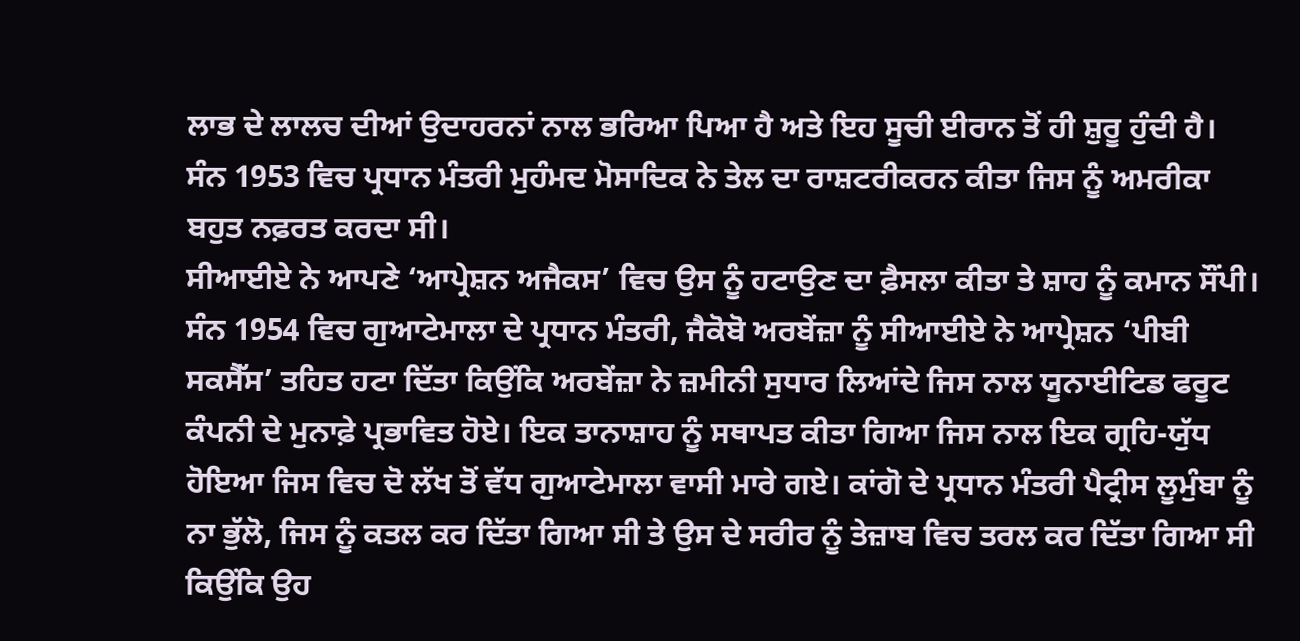ਲਾਭ ਦੇ ਲਾਲਚ ਦੀਆਂ ਉਦਾਹਰਨਾਂ ਨਾਲ ਭਰਿਆ ਪਿਆ ਹੈ ਅਤੇ ਇਹ ਸੂਚੀ ਈਰਾਨ ਤੋਂ ਹੀ ਸ਼ੁਰੂ ਹੁੰਦੀ ਹੈ। ਸੰਨ 1953 ਵਿਚ ਪ੍ਰਧਾਨ ਮੰਤਰੀ ਮੁਹੰਮਦ ਮੋਸਾਦਿਕ ਨੇ ਤੇਲ ਦਾ ਰਾਸ਼ਟਰੀਕਰਨ ਕੀਤਾ ਜਿਸ ਨੂੰ ਅਮਰੀਕਾ ਬਹੁਤ ਨਫ਼ਰਤ ਕਰਦਾ ਸੀ।
ਸੀਆਈਏ ਨੇ ਆਪਣੇ ‘ਆਪ੍ਰੇਸ਼ਨ ਅਜੈਕਸ’ ਵਿਚ ਉਸ ਨੂੰ ਹਟਾਉਣ ਦਾ ਫ਼ੈਸਲਾ ਕੀਤਾ ਤੇ ਸ਼ਾਹ ਨੂੰ ਕਮਾਨ ਸੌਂਪੀ। ਸੰਨ 1954 ਵਿਚ ਗੁਆਟੇਮਾਲਾ ਦੇ ਪ੍ਰਧਾਨ ਮੰਤਰੀ, ਜੈਕੋਬੋ ਅਰਬੇਂਜ਼ਾ ਨੂੰ ਸੀਆਈਏ ਨੇ ਆਪ੍ਰੇਸ਼ਨ ‘ਪੀਬੀ ਸਕਸੈੱਸ’ ਤਹਿਤ ਹਟਾ ਦਿੱਤਾ ਕਿਉਂਕਿ ਅਰਬੇਂਜ਼ਾ ਨੇ ਜ਼ਮੀਨੀ ਸੁਧਾਰ ਲਿਆਂਦੇ ਜਿਸ ਨਾਲ ਯੂਨਾਈਟਿਡ ਫਰੂਟ ਕੰਪਨੀ ਦੇ ਮੁਨਾਫ਼ੇ ਪ੍ਰਭਾਵਿਤ ਹੋਏ। ਇਕ ਤਾਨਾਸ਼ਾਹ ਨੂੰ ਸਥਾਪਤ ਕੀਤਾ ਗਿਆ ਜਿਸ ਨਾਲ ਇਕ ਗ੍ਰਹਿ-ਯੁੱਧ ਹੋਇਆ ਜਿਸ ਵਿਚ ਦੋ ਲੱਖ ਤੋਂ ਵੱਧ ਗੁਆਟੇਮਾਲਾ ਵਾਸੀ ਮਾਰੇ ਗਏ। ਕਾਂਗੋ ਦੇ ਪ੍ਰਧਾਨ ਮੰਤਰੀ ਪੈਟ੍ਰੀਸ ਲੂਮੁੰਬਾ ਨੂੰ ਨਾ ਭੁੱਲੋ, ਜਿਸ ਨੂੰ ਕਤਲ ਕਰ ਦਿੱਤਾ ਗਿਆ ਸੀ ਤੇ ਉਸ ਦੇ ਸਰੀਰ ਨੂੰ ਤੇਜ਼ਾਬ ਵਿਚ ਤਰਲ ਕਰ ਦਿੱਤਾ ਗਿਆ ਸੀ ਕਿਉਂਕਿ ਉਹ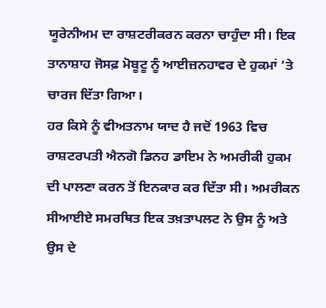ਯੂਰੇਨੀਅਮ ਦਾ ਰਾਸ਼ਟਰੀਕਰਨ ਕਰਨਾ ਚਾਹੁੰਦਾ ਸੀ। ਇਕ ਤਾਨਾਸ਼ਾਹ ਜੋਸਫ਼ ਮੋਬੂਟੂ ਨੂੰ ਆਈਜ਼ਨਹਾਵਰ ਦੇ ਹੁਕਮਾਂ ’ਤੇ ਚਾਰਜ ਦਿੱਤਾ ਗਿਆ।
ਹਰ ਕਿਸੇ ਨੂੰ ਵੀਅਤਨਾਮ ਯਾਦ ਹੈ ਜਦੋਂ 1963 ਵਿਚ ਰਾਸ਼ਟਰਪਤੀ ਐਨਗੋ ਡਿਨਹ ਡਾਇਮ ਨੇ ਅਮਰੀਕੀ ਹੁਕਮ ਦੀ ਪਾਲਣਾ ਕਰਨ ਤੋਂ ਇਨਕਾਰ ਕਰ ਦਿੱਤਾ ਸੀ। ਅਮਰੀਕਨ ਸੀਆਈਏ ਸਮਰਥਿਤ ਇਕ ਤਖ਼ਤਾਪਲਟ ਨੇ ਉਸ ਨੂੰ ਅਤੇ ਉਸ ਦੇ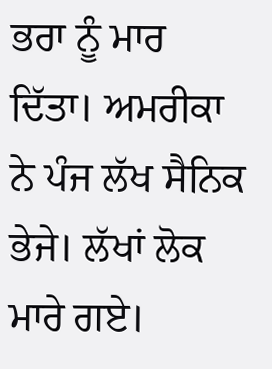ਭਰਾ ਨੂੰ ਮਾਰ ਦਿੱਤਾ। ਅਮਰੀਕਾ ਨੇ ਪੰਜ ਲੱਖ ਸੈਨਿਕ ਭੇਜੇ। ਲੱਖਾਂ ਲੋਕ ਮਾਰੇ ਗਏ।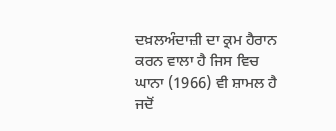ਦਖ਼ਲਅੰਦਾਜ਼ੀ ਦਾ ਕ੍ਰਮ ਹੈਰਾਨ ਕਰਨ ਵਾਲਾ ਹੈ ਜਿਸ ਵਿਚ ਘਾਨਾ (1966) ਵੀ ਸ਼ਾਮਲ ਹੈ ਜਦੋਂ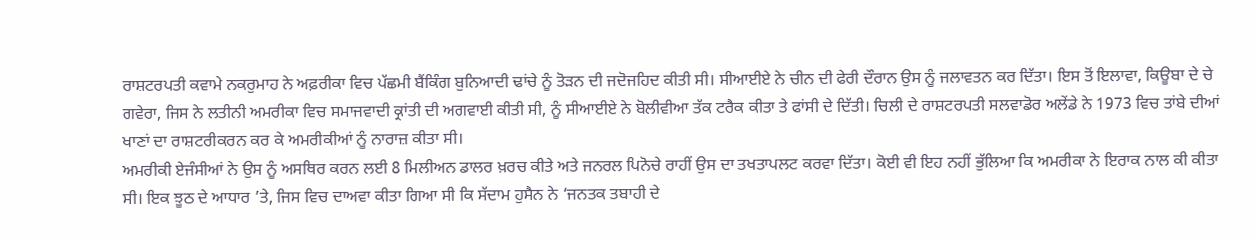ਰਾਸ਼ਟਰਪਤੀ ਕਵਾਮੇ ਨਕਰੁਮਾਹ ਨੇ ਅਫ਼ਰੀਕਾ ਵਿਚ ਪੱਛਮੀ ਬੈਂਕਿੰਗ ਬੁਨਿਆਦੀ ਢਾਂਚੇ ਨੂੰ ਤੋੜਨ ਦੀ ਜਦੋਜਹਿਦ ਕੀਤੀ ਸੀ। ਸੀਆਈਏ ਨੇ ਚੀਨ ਦੀ ਫੇਰੀ ਦੌਰਾਨ ਉਸ ਨੂੰ ਜਲਾਵਤਨ ਕਰ ਦਿੱਤਾ। ਇਸ ਤੋਂ ਇਲਾਵਾ, ਕਿਊਬਾ ਦੇ ਚੇ ਗਵੇਰਾ, ਜਿਸ ਨੇ ਲਤੀਨੀ ਅਮਰੀਕਾ ਵਿਚ ਸਮਾਜਵਾਦੀ ਕ੍ਰਾਂਤੀ ਦੀ ਅਗਵਾਈ ਕੀਤੀ ਸੀ, ਨੂੰ ਸੀਆਈਏ ਨੇ ਬੋਲੀਵੀਆ ਤੱਕ ਟਰੈਕ ਕੀਤਾ ਤੇ ਫਾਂਸੀ ਦੇ ਦਿੱਤੀ। ਚਿਲੀ ਦੇ ਰਾਸ਼ਟਰਪਤੀ ਸਲਵਾਡੋਰ ਅਲੇਂਡੇ ਨੇ 1973 ਵਿਚ ਤਾਂਬੇ ਦੀਆਂ ਖਾਣਾਂ ਦਾ ਰਾਸ਼ਟਰੀਕਰਨ ਕਰ ਕੇ ਅਮਰੀਕੀਆਂ ਨੂੰ ਨਾਰਾਜ਼ ਕੀਤਾ ਸੀ।
ਅਮਰੀਕੀ ਏਜੰਸੀਆਂ ਨੇ ਉਸ ਨੂੰ ਅਸਥਿਰ ਕਰਨ ਲਈ 8 ਮਿਲੀਅਨ ਡਾਲਰ ਖ਼ਰਚ ਕੀਤੇ ਅਤੇ ਜਨਰਲ ਪਿਨੋਚੇ ਰਾਹੀਂ ਉਸ ਦਾ ਤਖਤਾਪਲਟ ਕਰਵਾ ਦਿੱਤਾ। ਕੋਈ ਵੀ ਇਹ ਨਹੀਂ ਭੁੱਲਿਆ ਕਿ ਅਮਰੀਕਾ ਨੇ ਇਰਾਕ ਨਾਲ ਕੀ ਕੀਤਾ ਸੀ। ਇਕ ਝੂਠ ਦੇ ਆਧਾਰ ’ਤੇ, ਜਿਸ ਵਿਚ ਦਾਅਵਾ ਕੀਤਾ ਗਿਆ ਸੀ ਕਿ ਸੱਦਾਮ ਹੁਸੈਨ ਨੇ ‘ਜਨਤਕ ਤਬਾਹੀ ਦੇ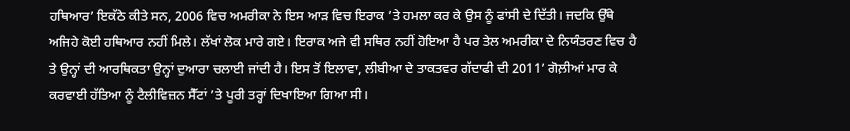ਹਥਿਆਰ’ ਇਕੱਠੇ ਕੀਤੇ ਸਨ, 2006 ਵਿਚ ਅਮਰੀਕਾ ਨੇ ਇਸ ਆੜ ਵਿਚ ਇਰਾਕ ’ਤੇ ਹਮਲਾ ਕਰ ਕੇ ਉਸ ਨੂੰ ਫਾਂਸੀ ਦੇ ਦਿੱਤੀ। ਜਦਕਿ ਉੱਥੇ ਅਜਿਹੇ ਕੋਈ ਹਥਿਆਰ ਨਹੀਂ ਮਿਲੇ। ਲੱਖਾਂ ਲੋਕ ਮਾਰੇ ਗਏ। ਇਰਾਕ ਅਜੇ ਵੀ ਸਥਿਰ ਨਹੀਂ ਹੋਇਆ ਹੈ ਪਰ ਤੇਲ ਅਮਰੀਕਾ ਦੇ ਨਿਯੰਤਰਣ ਵਿਚ ਹੈ ਤੇ ਉਨ੍ਹਾਂ ਦੀ ਆਰਥਿਕਤਾ ਉਨ੍ਹਾਂ ਦੁਆਰਾ ਚਲਾਈ ਜਾਂਦੀ ਹੈ। ਇਸ ਤੋਂ ਇਲਾਵਾ, ਲੀਬੀਆ ਦੇ ਤਾਕਤਵਰ ਗੱਦਾਫੀ ਦੀ 2011’ ਗੋਲ਼ੀਆਂ ਮਾਰ ਕੇ ਕਰਵਾਈ ਹੱਤਿਆ ਨੂੰ ਟੈਲੀਵਿਜ਼ਨ ਸੈੱਟਾਂ ’ਤੇ ਪੂਰੀ ਤਰ੍ਹਾਂ ਦਿਖਾਇਆ ਗਿਆ ਸੀ।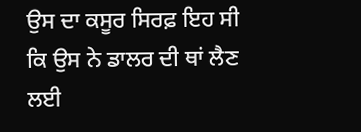ਉਸ ਦਾ ਕਸੂਰ ਸਿਰਫ਼ ਇਹ ਸੀ ਕਿ ਉਸ ਨੇ ਡਾਲਰ ਦੀ ਥਾਂ ਲੈਣ ਲਈ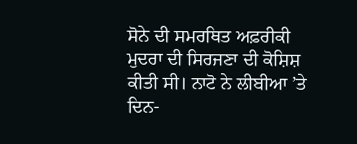ਸੋਨੇ ਦੀ ਸਮਰਥਿਤ ਅਫ਼ਰੀਕੀ ਮੁਦਰਾ ਦੀ ਸਿਰਜਣਾ ਦੀ ਕੋਸ਼ਿਸ਼ ਕੀਤੀ ਸੀ। ਨਾਟੋ ਨੇ ਲੀਬੀਆ ’ਤੇ ਦਿਨ-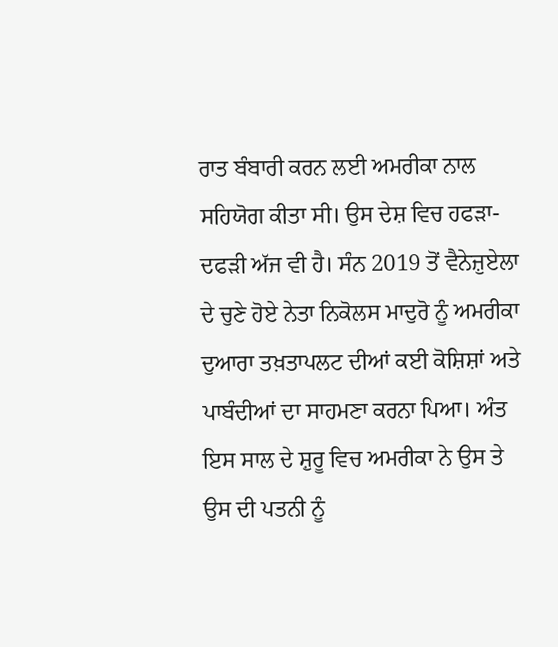ਰਾਤ ਬੰਬਾਰੀ ਕਰਨ ਲਈ ਅਮਰੀਕਾ ਨਾਲ ਸਹਿਯੋਗ ਕੀਤਾ ਸੀ। ਉਸ ਦੇਸ਼ ਵਿਚ ਹਫੜਾ-ਦਫੜੀ ਅੱਜ ਵੀ ਹੈ। ਸੰਨ 2019 ਤੋਂ ਵੈਨੇਜ਼ੁਏਲਾ ਦੇ ਚੁਣੇ ਹੋਏ ਨੇਤਾ ਨਿਕੋਲਸ ਮਾਦੁਰੋ ਨੂੰ ਅਮਰੀਕਾ ਦੁਆਰਾ ਤਖ਼ਤਾਪਲਟ ਦੀਆਂ ਕਈ ਕੋਸ਼ਿਸ਼ਾਂ ਅਤੇ ਪਾਬੰਦੀਆਂ ਦਾ ਸਾਹਮਣਾ ਕਰਨਾ ਪਿਆ। ਅੰਤ ਇਸ ਸਾਲ ਦੇ ਸ਼ੁਰੂ ਵਿਚ ਅਮਰੀਕਾ ਨੇ ਉਸ ਤੇ ਉਸ ਦੀ ਪਤਨੀ ਨੂੰ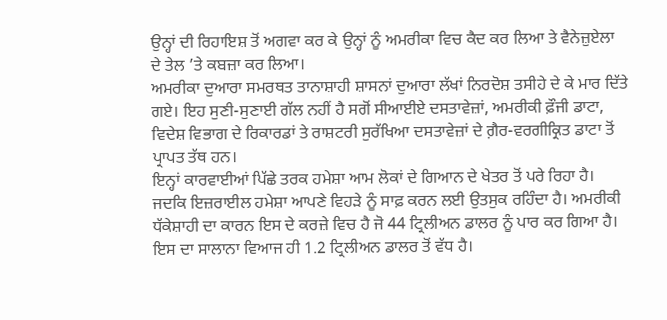ਉਨ੍ਹਾਂ ਦੀ ਰਿਹਾਇਸ਼ ਤੋਂ ਅਗਵਾ ਕਰ ਕੇ ਉਨ੍ਹਾਂ ਨੂੰ ਅਮਰੀਕਾ ਵਿਚ ਕੈਦ ਕਰ ਲਿਆ ਤੇ ਵੈਨੇਜ਼ੁਏਲਾ ਦੇ ਤੇਲ ’ਤੇ ਕਬਜ਼ਾ ਕਰ ਲਿਆ।
ਅਮਰੀਕਾ ਦੁਆਰਾ ਸਮਰਥਤ ਤਾਨਾਸ਼ਾਹੀ ਸ਼ਾਸਨਾਂ ਦੁਆਰਾ ਲੱਖਾਂ ਨਿਰਦੋਸ਼ ਤਸੀਹੇ ਦੇ ਕੇ ਮਾਰ ਦਿੱਤੇ ਗਏ। ਇਹ ਸੁਣੀ-ਸੁਣਾਈ ਗੱਲ ਨਹੀਂ ਹੈ ਸਗੋਂ ਸੀਆਈਏ ਦਸਤਾਵੇਜ਼ਾਂ, ਅਮਰੀਕੀ ਫ਼ੌਜੀ ਡਾਟਾ, ਵਿਦੇਸ਼ ਵਿਭਾਗ ਦੇ ਰਿਕਾਰਡਾਂ ਤੇ ਰਾਸ਼ਟਰੀ ਸੁਰੱਖਿਆ ਦਸਤਾਵੇਜ਼ਾਂ ਦੇ ਗ਼ੈਰ-ਵਰਗੀਕ੍ਰਿਤ ਡਾਟਾ ਤੋਂ ਪ੍ਰਾਪਤ ਤੱਥ ਹਨ।
ਇਨ੍ਹਾਂ ਕਾਰਵਾਈਆਂ ਪਿੱਛੇ ਤਰਕ ਹਮੇਸ਼ਾ ਆਮ ਲੋਕਾਂ ਦੇ ਗਿਆਨ ਦੇ ਖੇਤਰ ਤੋਂ ਪਰੇ ਰਿਹਾ ਹੈ। ਜਦਕਿ ਇਜ਼ਰਾਈਲ ਹਮੇਸ਼ਾ ਆਪਣੇ ਵਿਹੜੇ ਨੂੰ ਸਾਫ਼ ਕਰਨ ਲਈ ਉਤਸੁਕ ਰਹਿੰਦਾ ਹੈ। ਅਮਰੀਕੀ ਧੱਕੇਸ਼ਾਹੀ ਦਾ ਕਾਰਨ ਇਸ ਦੇ ਕਰਜ਼ੇ ਵਿਚ ਹੈ ਜੋ 44 ਟ੍ਰਿਲੀਅਨ ਡਾਲਰ ਨੂੰ ਪਾਰ ਕਰ ਗਿਆ ਹੈ। ਇਸ ਦਾ ਸਾਲਾਨਾ ਵਿਆਜ ਹੀ 1.2 ਟ੍ਰਿਲੀਅਨ ਡਾਲਰ ਤੋਂ ਵੱਧ ਹੈ।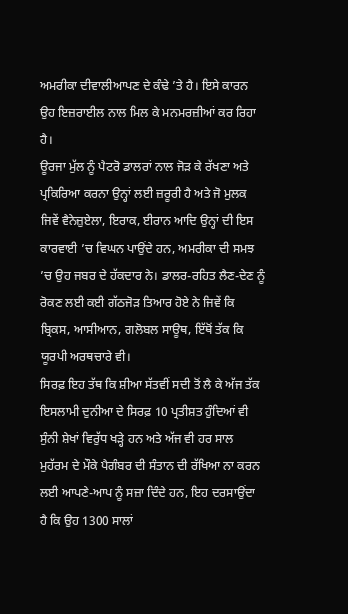ਅਮਰੀਕਾ ਦੀਵਾਲੀਆਪਣ ਦੇ ਕੰਢੇ ’ਤੇ ਹੈ। ਇਸੇ ਕਾਰਨ ਉਹ ਇਜ਼ਰਾਈਲ ਨਾਲ ਮਿਲ ਕੇ ਮਨਮਰਜ਼ੀਆਂ ਕਰ ਰਿਹਾ ਹੈ।
ਊਰਜਾ ਮੁੱਲ ਨੂੰ ਪੈਟਰੋ ਡਾਲਰਾਂ ਨਾਲ ਜੋੜ ਕੇ ਰੱਖਣਾ ਅਤੇ ਪ੍ਰਕਿਰਿਆ ਕਰਨਾ ਉਨ੍ਹਾਂ ਲਈ ਜ਼ਰੂਰੀ ਹੈ ਅਤੇ ਜੋ ਮੁਲਕ ਜਿਵੇਂ ਵੈਨੇਜ਼ੁਏਲਾ, ਇਰਾਕ, ਈਰਾਨ ਆਦਿ ਉਨ੍ਹਾਂ ਦੀ ਇਸ ਕਾਰਵਾਈ ’ਚ ਵਿਘਨ ਪਾਉਂਦੇ ਹਨ, ਅਮਰੀਕਾ ਦੀ ਸਮਝ ’ਚ ਉਹ ਜਬਰ ਦੇ ਹੱਕਦਾਰ ਨੇ। ਡਾਲਰ-ਰਹਿਤ ਲੈਣ-ਦੇਣ ਨੂੰ ਰੋਕਣ ਲਈ ਕਈ ਗੱਠਜੋੜ ਤਿਆਰ ਹੋਏ ਨੇ ਜਿਵੇਂ ਕਿ ਬ੍ਰਿਕਸ, ਆਸੀਆਨ, ਗਲੋਬਲ ਸਾਊਥ, ਇੱਥੋਂ ਤੱਕ ਕਿ ਯੂਰਪੀ ਅਰਥਚਾਰੇ ਵੀ।
ਸਿਰਫ਼ ਇਹ ਤੱਥ ਕਿ ਸ਼ੀਆ ਸੱਤਵੀਂ ਸਦੀ ਤੋਂ ਲੈ ਕੇ ਅੱਜ ਤੱਕ ਇਸਲਾਮੀ ਦੁਨੀਆ ਦੇ ਸਿਰਫ਼ 10 ਪ੍ਰਤੀਸ਼ਤ ਹੁੰਦਿਆਂ ਵੀ ਸੁੰਨੀ ਸ਼ੇਖਾਂ ਵਿਰੁੱਧ ਖੜ੍ਹੇ ਹਨ ਅਤੇ ਅੱਜ ਵੀ ਹਰ ਸਾਲ ਮੁਹੱਰਮ ਦੇ ਮੌਕੇ ਪੈਗੰਬਰ ਦੀ ਸੰਤਾਨ ਦੀ ਰੱਖਿਆ ਨਾ ਕਰਨ ਲਈ ਆਪਣੇ-ਆਪ ਨੂੰ ਸਜ਼ਾ ਦਿੰਦੇ ਹਨ, ਇਹ ਦਰਸਾਉਂਦਾ ਹੈ ਕਿ ਉਹ 1300 ਸਾਲਾਂ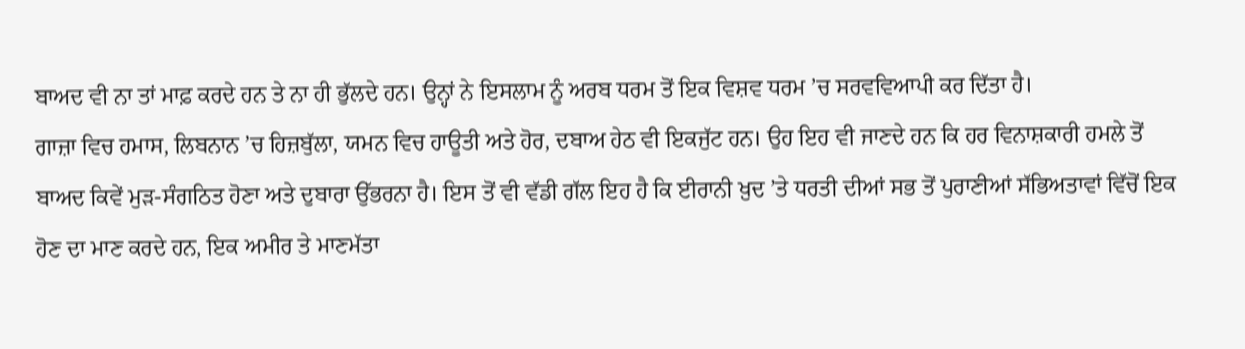ਬਾਅਦ ਵੀ ਨਾ ਤਾਂ ਮਾਫ਼ ਕਰਦੇ ਹਨ ਤੇ ਨਾ ਹੀ ਭੁੱਲਦੇ ਹਨ। ਉਨ੍ਹਾਂ ਨੇ ਇਸਲਾਮ ਨੂੰ ਅਰਬ ਧਰਮ ਤੋਂ ਇਕ ਵਿਸ਼ਵ ਧਰਮ ’ਚ ਸਰਵਵਿਆਪੀ ਕਰ ਦਿੱਤਾ ਹੈ।
ਗਾਜ਼ਾ ਵਿਚ ਹਮਾਸ, ਲਿਬਨਾਨ ’ਚ ਹਿਜ਼ਬੁੱਲਾ, ਯਮਨ ਵਿਚ ਹਾਊਤੀ ਅਤੇ ਹੋਰ, ਦਬਾਅ ਹੇਠ ਵੀ ਇਕਜੁੱਟ ਹਨ। ਉਹ ਇਹ ਵੀ ਜਾਣਦੇ ਹਨ ਕਿ ਹਰ ਵਿਨਾਸ਼ਕਾਰੀ ਹਮਲੇ ਤੋਂ ਬਾਅਦ ਕਿਵੇਂ ਮੁੜ-ਸੰਗਠਿਤ ਹੋਣਾ ਅਤੇ ਦੁਬਾਰਾ ਉੱਭਰਨਾ ਹੈ। ਇਸ ਤੋਂ ਵੀ ਵੱਡੀ ਗੱਲ ਇਹ ਹੈ ਕਿ ਈਰਾਨੀ ਖ਼ੁਦ ’ਤੇ ਧਰਤੀ ਦੀਆਂ ਸਭ ਤੋਂ ਪੁਰਾਣੀਆਂ ਸੱਭਿਅਤਾਵਾਂ ਵਿੱਚੋਂ ਇਕ ਹੋਣ ਦਾ ਮਾਣ ਕਰਦੇ ਹਨ, ਇਕ ਅਮੀਰ ਤੇ ਮਾਣਮੱਤਾ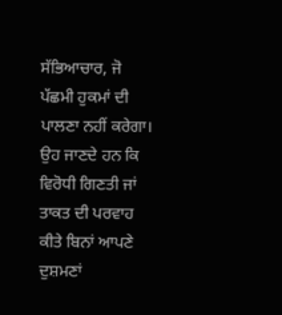ਸੱਭਿਆਚਾਰ, ਜੋ ਪੱਛਮੀ ਹੁਕਮਾਂ ਦੀ ਪਾਲਣਾ ਨਹੀਂ ਕਰੇਗਾ। ਉਹ ਜਾਣਦੇ ਹਨ ਕਿ ਵਿਰੋਧੀ ਗਿਣਤੀ ਜਾਂ ਤਾਕਤ ਦੀ ਪਰਵਾਹ ਕੀਤੇ ਬਿਨਾਂ ਆਪਣੇ ਦੁਸ਼ਮਣਾਂ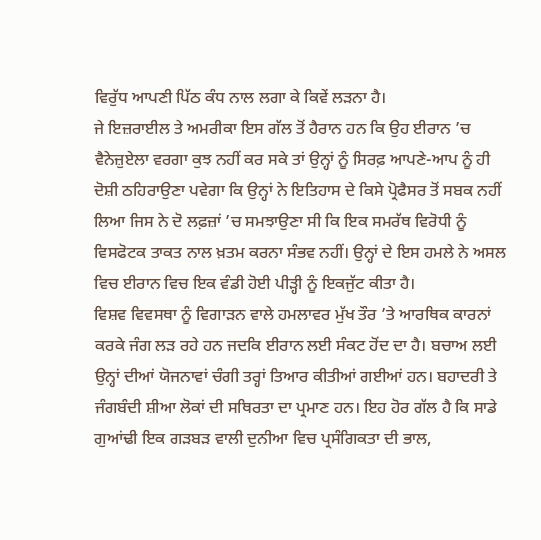ਵਿਰੁੱਧ ਆਪਣੀ ਪਿੱਠ ਕੰਧ ਨਾਲ ਲਗਾ ਕੇ ਕਿਵੇਂ ਲੜਨਾ ਹੈ।
ਜੇ ਇਜ਼ਰਾਈਲ ਤੇ ਅਮਰੀਕਾ ਇਸ ਗੱਲ ਤੋਂ ਹੈਰਾਨ ਹਨ ਕਿ ਉਹ ਈਰਾਨ ’ਚ ਵੈਨੇਜ਼ੁਏਲਾ ਵਰਗਾ ਕੁਝ ਨਹੀਂ ਕਰ ਸਕੇ ਤਾਂ ਉਨ੍ਹਾਂ ਨੂੰ ਸਿਰਫ਼ ਆਪਣੇ-ਆਪ ਨੂੰ ਹੀ ਦੋਸ਼ੀ ਠਹਿਰਾਉਣਾ ਪਵੇਗਾ ਕਿ ਉਨ੍ਹਾਂ ਨੇ ਇਤਿਹਾਸ ਦੇ ਕਿਸੇ ਪ੍ਰੋਫੈਸਰ ਤੋਂ ਸਬਕ ਨਹੀਂ ਲਿਆ ਜਿਸ ਨੇ ਦੋ ਲਫ਼ਜ਼ਾਂ ’ਚ ਸਮਝਾਉਣਾ ਸੀ ਕਿ ਇਕ ਸਮਰੱਥ ਵਿਰੋਧੀ ਨੂੰ ਵਿਸਫੋਟਕ ਤਾਕਤ ਨਾਲ ਖ਼ਤਮ ਕਰਨਾ ਸੰਭਵ ਨਹੀਂ। ਉਨ੍ਹਾਂ ਦੇ ਇਸ ਹਮਲੇ ਨੇ ਅਸਲ ਵਿਚ ਈਰਾਨ ਵਿਚ ਇਕ ਵੰਡੀ ਹੋਈ ਪੀੜ੍ਹੀ ਨੂੰ ਇਕਜੁੱਟ ਕੀਤਾ ਹੈ।
ਵਿਸ਼ਵ ਵਿਵਸਥਾ ਨੂੰ ਵਿਗਾੜਨ ਵਾਲੇ ਹਮਲਾਵਰ ਮੁੱਖ ਤੌਰ ’ਤੇ ਆਰਥਿਕ ਕਾਰਨਾਂ ਕਰਕੇ ਜੰਗ ਲੜ ਰਹੇ ਹਨ ਜਦਕਿ ਈਰਾਨ ਲਈ ਸੰਕਟ ਹੋਂਦ ਦਾ ਹੈ। ਬਚਾਅ ਲਈ ਉਨ੍ਹਾਂ ਦੀਆਂ ਯੋਜਨਾਵਾਂ ਚੰਗੀ ਤਰ੍ਹਾਂ ਤਿਆਰ ਕੀਤੀਆਂ ਗਈਆਂ ਹਨ। ਬਹਾਦਰੀ ਤੇ ਜੰਗਬੰਦੀ ਸ਼ੀਆ ਲੋਕਾਂ ਦੀ ਸਥਿਰਤਾ ਦਾ ਪ੍ਰਮਾਣ ਹਨ। ਇਹ ਹੋਰ ਗੱਲ ਹੈ ਕਿ ਸਾਡੇ ਗੁਆਂਢੀ ਇਕ ਗੜਬੜ ਵਾਲੀ ਦੁਨੀਆ ਵਿਚ ਪ੍ਰਸੰਗਿਕਤਾ ਦੀ ਭਾਲ,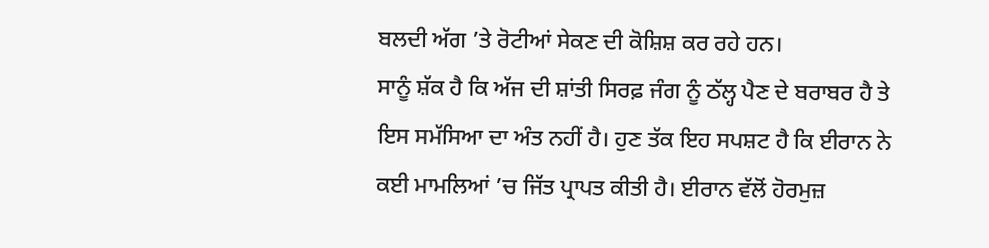ਬਲਦੀ ਅੱਗ ’ਤੇ ਰੋਟੀਆਂ ਸੇਕਣ ਦੀ ਕੋਸ਼ਿਸ਼ ਕਰ ਰਹੇ ਹਨ।
ਸਾਨੂੰ ਸ਼ੱਕ ਹੈ ਕਿ ਅੱਜ ਦੀ ਸ਼ਾਂਤੀ ਸਿਰਫ਼ ਜੰਗ ਨੂੰ ਠੱਲ੍ਹ ਪੈਣ ਦੇ ਬਰਾਬਰ ਹੈ ਤੇ ਇਸ ਸਮੱਸਿਆ ਦਾ ਅੰਤ ਨਹੀਂ ਹੈ। ਹੁਣ ਤੱਕ ਇਹ ਸਪਸ਼ਟ ਹੈ ਕਿ ਈਰਾਨ ਨੇ ਕਈ ਮਾਮਲਿਆਂ ’ਚ ਜਿੱਤ ਪ੍ਰਾਪਤ ਕੀਤੀ ਹੈ। ਈਰਾਨ ਵੱਲੋਂ ਹੋਰਮੁਜ਼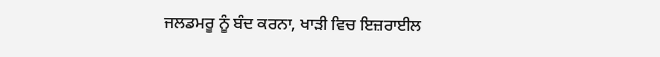ਜਲਡਮਰੂ ਨੂੰ ਬੰਦ ਕਰਨਾ, ਖਾੜੀ ਵਿਚ ਇਜ਼ਰਾਈਲ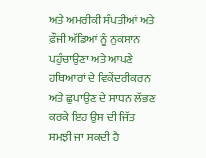ਅਤੇ ਅਮਰੀਕੀ ਸੰਪਤੀਆਂ ਅਤੇ ਫ਼ੌਜੀ ਅੱਡਿਆਂ ਨੂੰ ਨੁਕਸਾਨ ਪਹੁੰਚਾਉਣਾ ਅਤੇ ਆਪਣੇ ਹਥਿਆਰਾਂ ਦੇ ਵਿਕੇਂਦਰੀਕਰਨ ਅਤੇ ਛੁਪਾਉਣ ਦੇ ਸਾਧਨ ਲੱਭਣ ਕਰਕੇ ਇਹ ਉਸ ਦੀ ਜਿੱਤ ਸਮਝੀ ਜਾ ਸਕਦੀ ਹੈ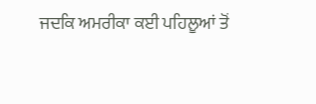ਜਦਕਿ ਅਮਰੀਕਾ ਕਈ ਪਹਿਲੂਆਂ ਤੋਂ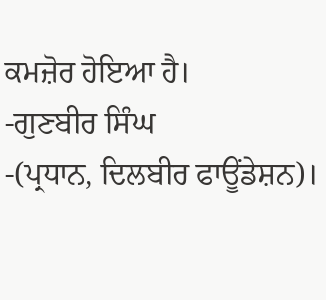ਕਮਜ਼ੋਰ ਹੋਇਆ ਹੈ।
-ਗੁਣਬੀਰ ਸਿੰਘ
-(ਪ੍ਰਧਾਨ, ਦਿਲਬੀਰ ਫਾਊਂਡੇਸ਼ਨ)।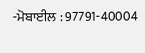-ਮੋਬਾਈਲ : 97791-40004